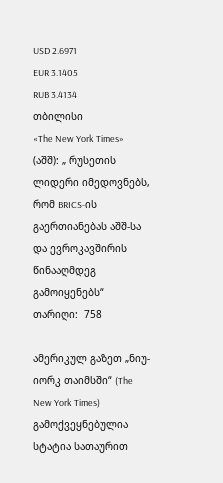USD 2.6971
EUR 3.1405
RUB 3.4134
თბილისი
«The New York Times» (აშშ): „ რუსეთის ლიდერი იმედოვნებს, რომ BRICS-ის გაერთიანებას აშშ-სა და ევროკავშირის წინააღმდეგ გამოიყენებს“
თარიღი:  758

ამერიკულ გაზეთ „ნიუ-იორკ თაიმსში“ (The New York Times) გამოქვეყნებულია სტატია სათაურით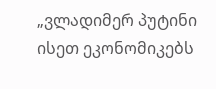„ვლადიმერ პუტინი ისეთ ეკონომიკებს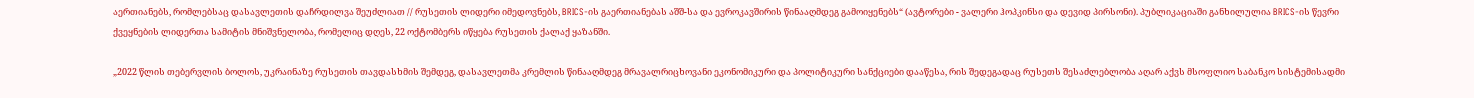აერთიანებს, რომლებსაც დასავლეთის დაჩრდილვა შეუძლიათ // რუსეთის ლიდერი იმედოვნებს, BRICS-ის გაერთიანებას აშშ-სა და ევროკავშირის წინააღმდეგ გამოიყენებს“ (ავტორები - ვალერი ჰოპკინსი და დევიდ პირსონი). პუბლიკაციაში განხილულია BRICS-ის წევრი ქვეყნების ლიდერთა სამიტის მნიშვნელობა, რომელიც დღეს, 22 ოქტომბერს იწყება რუსეთის ქალაქ ყაზანში.

„2022 წლის თებერვლის ბოლოს, უკრაინაზე რუსეთის თავდასხმის შემდეგ, დასავლეთმა კრემლის წინააღმდეგ მრავალრიცხოვანი ეკონომიკური და პოლიტიკური სანქციები დააწესა, რის შედეგადაც რუსეთს შესაძლებლობა აღარ აქვს მსოფლიო საბანკო სისტემისადმი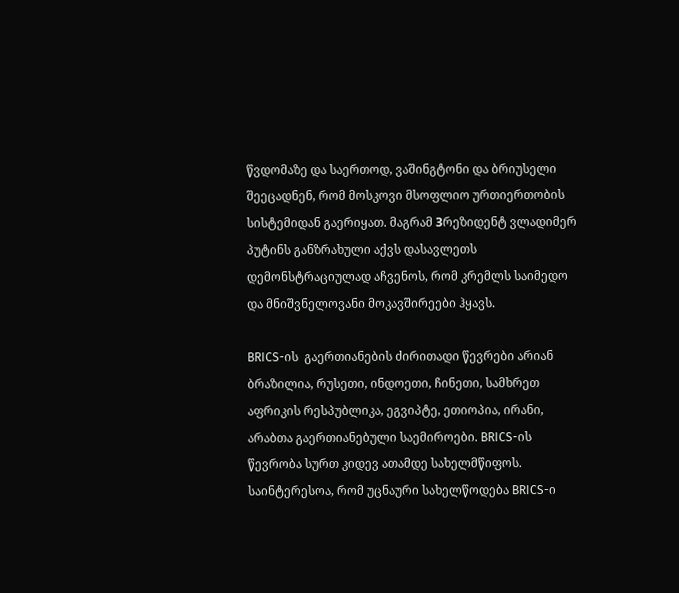წვდომაზე და საერთოდ, ვაშინგტონი და ბრიუსელი შეეცადნენ, რომ მოსკოვი მსოფლიო ურთიერთობის სისტემიდან გაერიყათ. მაგრამ Зრეზიდენტ ვლადიმერ პუტინს განზრახული აქვს დასავლეთს დემონსტრაციულად აჩვენოს, რომ კრემლს საიმედო და მნიშვნელოვანი მოკავშირეები ჰყავს.

BRICS-ის  გაერთიანების ძირითადი წევრები არიან ბრაზილია, რუსეთი, ინდოეთი, ჩინეთი, სამხრეთ აფრიკის რესპუბლიკა, ეგვიპტე, ეთიოპია, ირანი, არაბთა გაერთიანებული საემიროები. BRICS-ის  წევრობა სურთ კიდევ ათამდე სახელმწიფოს. საინტერესოა, რომ უცნაური სახელწოდება BRICS-ი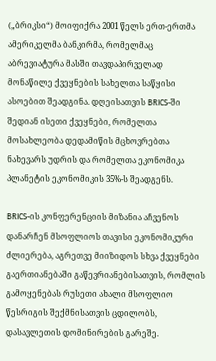(„ბრიკსი“) მოიფიქრა 2001 წელს ერთ-ერთმა ამერიკელმა ბანკირმა, რომელმაც აბრევიატურა მასში თავდაპირველად მონაწილე ქვეყნების სახელთა საწყისი ასოებით შეადგინა. დღეისათვის BRICS-ში შედიან ისეთი ქვეყნები, რომელთა მოსახლეობა დედამიწის მცხოვრებთა ნახევარს უდრის და რომელთა ეკონომიკა პლანეტის ეკონომიკის 35%-ს შეადგენს.

BRICS-ის კონფერენციის მიზანია აჩვენოს დანარჩენ მსოფლიოს თავისი ეკონომიკური ძლიერება, აგრეთვე მიიზიდოს სხვა ქვეყნები გაერთიანებაში გაწევრიანებისათვის, რომლის გამოყენებას რუსეთი ახალი მსოფლიო წესრიგის შექმნისათვის ცდილობს, დასავლეთის დომინირების გარეშე.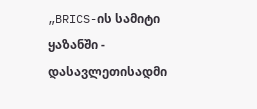„BRICS-ის სამიტი ყაზანში - დასავლეთისადმი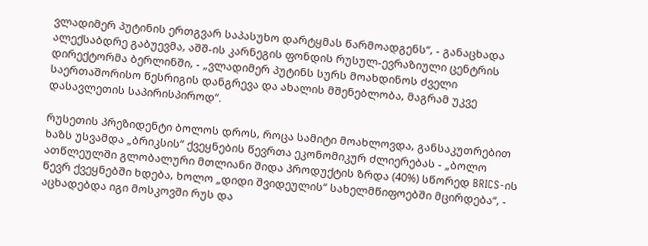ვლადიმერ პუტინის ერთგვარ საპასუხო დარტყმას წარმოადგენს“, - განაცხადა ალექსაბდრე გაბუევმა, აშშ-ის კარნეგის ფონდის რუსულ-ევრაზიული ცენტრის დირექტორმა ბერლინში, - „ვლადიმერ პუტინს სურს მოახდინოს ძველი საერთაშორისო წესრიგის დანგრევა და ახალის მშენებლობა, მაგრამ უკვე დასავლეთის საპირისპიროდ“.

რუსეთის პრეზიდენტი ბოლოს დროს, როცა სამიტი მოახლოვდა, განსაკუთრებით ხაზს უსვამდა „ბრიკსის“ ქვეყნების წევრთა ეკონომიკურ ძლიერებას - „ბოლო ათწლეულში გლობალური მთლიანი შიდა პროდუქტის ზრდა (40%) სწორედ BRICS-ის წევრ ქვეყნებში ხდება, ხოლო „დიდი შვიდეულის“ სახელმწიფოებში მცირდება“, - აცხადებდა იგი მოსკოვში რუს და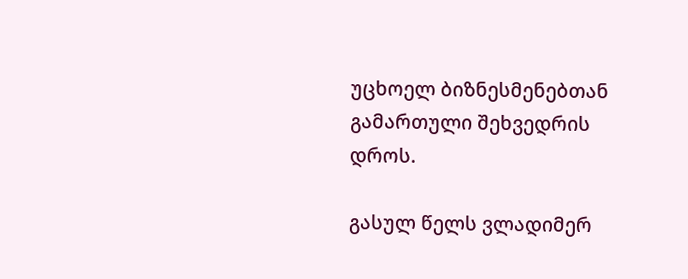უცხოელ ბიზნესმენებთან გამართული შეხვედრის დროს.

გასულ წელს ვლადიმერ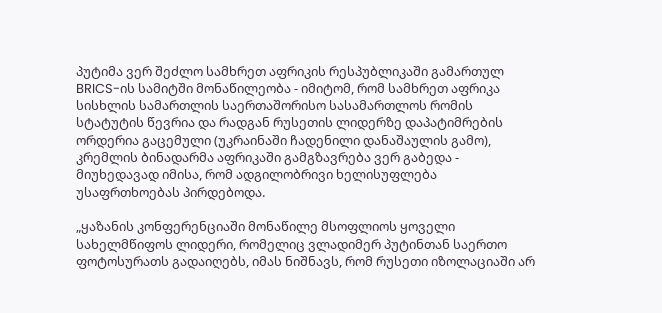პუტიმა ვერ შეძლო სამხრეთ აფრიკის რესპუბლიკაში გამართულ BRICS-ის სამიტში მონაწილეობა - იმიტომ, რომ სამხრეთ აფრიკა სისხლის სამართლის საერთაშორისო სასამართლოს რომის სტატუტის წევრია და რადგან რუსეთის ლიდერზე დაპატიმრების ორდერია გაცემული (უკრაინაში ჩადენილი დანაშაულის გამო), კრემლის ბინადარმა აფრიკაში გამგზავრება ვერ გაბედა - მიუხედავად იმისა, რომ ადგილობრივი ხელისუფლება უსაფრთხოებას პირდებოდა.

„ყაზანის კონფერენციაში მონაწილე მსოფლიოს ყოველი სახელმწიფოს ლიდერი, რომელიც ვლადიმერ პუტინთან საერთო ფოტოსურათს გადაიღებს, იმას ნიშნავს, რომ რუსეთი იზოლაციაში არ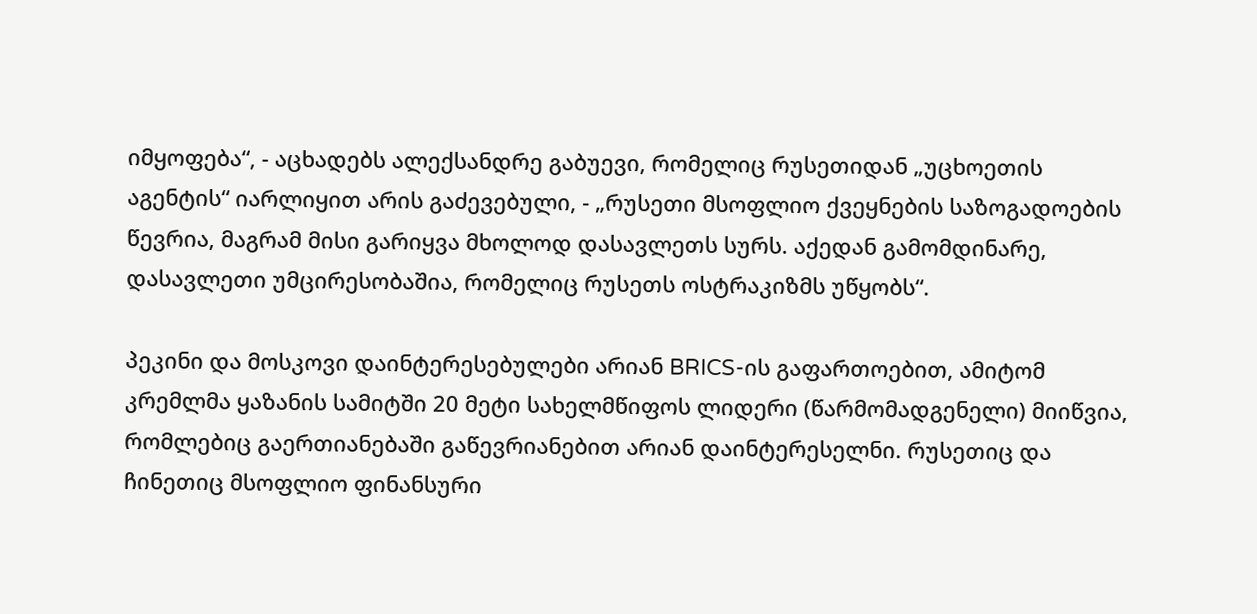იმყოფება“, - აცხადებს ალექსანდრე გაბუევი, რომელიც რუსეთიდან „უცხოეთის აგენტის“ იარლიყით არის გაძევებული, - „რუსეთი მსოფლიო ქვეყნების საზოგადოების წევრია, მაგრამ მისი გარიყვა მხოლოდ დასავლეთს სურს. აქედან გამომდინარე, დასავლეთი უმცირესობაშია, რომელიც რუსეთს ოსტრაკიზმს უწყობს“.

პეკინი და მოსკოვი დაინტერესებულები არიან BRICS-ის გაფართოებით, ამიტომ კრემლმა ყაზანის სამიტში 20 მეტი სახელმწიფოს ლიდერი (წარმომადგენელი) მიიწვია, რომლებიც გაერთიანებაში გაწევრიანებით არიან დაინტერესელნი. რუსეთიც და ჩინეთიც მსოფლიო ფინანსური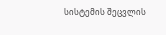სისტემის შეცვლის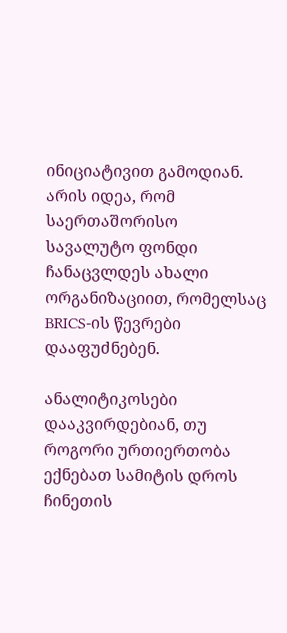ინიციატივით გამოდიან. არის იდეა, რომ საერთაშორისო სავალუტო ფონდი ჩანაცვლდეს ახალი ორგანიზაციით, რომელსაც BRICS-ის წევრები დააფუძნებენ.

ანალიტიკოსები დააკვირდებიან, თუ როგორი ურთიერთობა ექნებათ სამიტის დროს ჩინეთის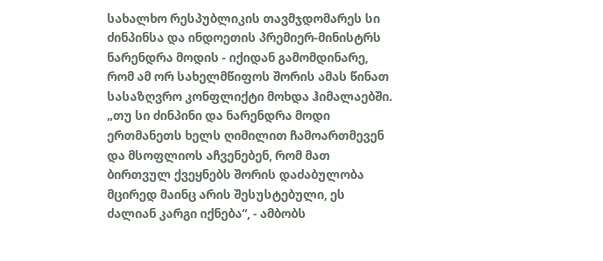სახალხო რესპუბლიკის თავმჯდომარეს სი ძინპინსა და ინდოეთის პრემიერ-მინისტრს ნარენდრა მოდის - იქიდან გამომდინარე, რომ ამ ორ სახელმწიფოს შორის ამას წინათ სასაზღვრო კონფლიქტი მოხდა ჰიმალაებში. „თუ სი ძინპინი და ნარენდრა მოდი ერთმანეთს ხელს ღიმილით ჩამოართმევენ და მსოფლიოს აჩვენებენ, რომ მათ ბირთვულ ქვეყნებს შორის დაძაბულობა მცირედ მაინც არის შესუსტებული, ეს ძალიან კარგი იქნება“, - ამბობს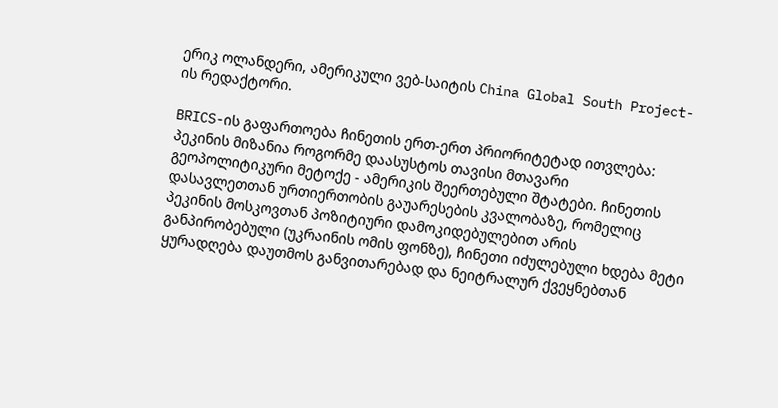ერიკ ოლანდერი, ამერიკული ვებ-საიტის China Global South Project-ის რედაქტორი.

BRICS-ის გაფართოება ჩინეთის ერთ-ერთ პრიორიტეტად ითვლება: პეკინის მიზანია როგორმე დაასუსტოს თავისი მთავარი გეოპოლიტიკური მეტოქე - ამერიკის შეერთებული შტატები. ჩინეთის დასავლეთთან ურთიერთობის გაუარესების კვალობაზე, რომელიც პეკინის მოსკოვთან პოზიტიური დამოკიდებულებით არის განპირობებული (უკრაინის ომის ფონზე), ჩინეთი იძულებული ხდება მეტი ყურადღება დაუთმოს განვითარებად და ნეიტრალურ ქვეყნებთან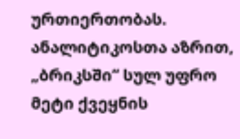ურთიერთობას. ანალიტიკოსთა აზრით, „ბრიკსში“ სულ უფრო მეტი ქვეყნის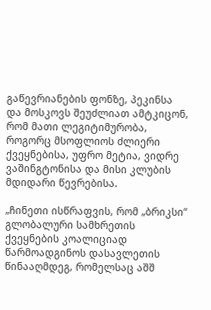გაწევრიანების ფონზე, პეკინსა და მოსკოვს შეუძლიათ ამტკიცონ, რომ მათი ლეგიტიმურობა, როგორც მსოფლიოს ძლიერი ქვეყნებისა, უფრო მეტია, ვიდრე ვაშინგტონისა და მისი კლუბის მდიდარი წევრებისა.

„ჩინეთი ისწრაფვის, რომ „ბრიკსი“ გლობალური სამხრეთის ქვეყნების კოალიციად წარმოადგინოს დასავლეთის წინააღმდეგ, რომელსაც აშშ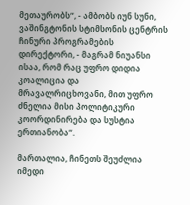მეთაურობს“, - ამბობს იუნ სუნი, ვაშინგტონის სტიმსონის ცენტრის ჩინური პროგრამების დირექტორი, - მაგრამ ნიუანსი ისაა, რომ რაც უფრო დიდია კოალიცია და მრავალრიცხოვანი, მით უფრო ძნელია მისი პოლიტიკური კოორდინირება და სუსტია ერთიანობა“.

მართალია, ჩინეთს შეუძლია იმედი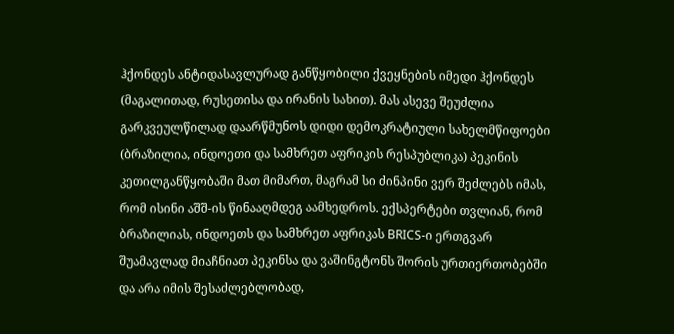ჰქონდეს ანტიდასავლურად განწყობილი ქვეყნების იმედი ჰქონდეს (მაგალითად, რუსეთისა და ირანის სახით). მას ასევე შეუძლია გარკვეულწილად დაარწმუნოს დიდი დემოკრატიული სახელმწიფოები (ბრაზილია, ინდოეთი და სამხრეთ აფრიკის რესპუბლიკა) პეკინის კეთილგანწყობაში მათ მიმართ, მაგრამ სი ძინპინი ვერ შეძლებს იმას, რომ ისინი აშშ-ის წინააღმდეგ აამხედროს. ექსპერტები თვლიან, რომ ბრაზილიას, ინდოეთს და სამხრეთ აფრიკას BRICS-ი ერთგვარ შუამავლად მიაჩნიათ პეკინსა და ვაშინგტონს შორის ურთიერთობებში და არა იმის შესაძლებლობად,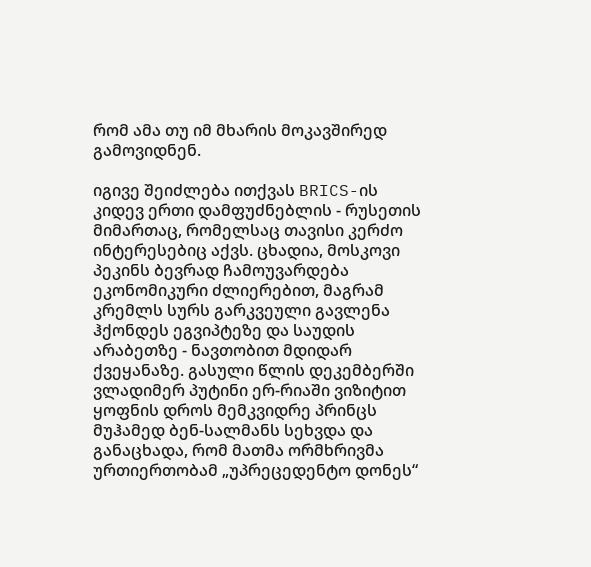რომ ამა თუ იმ მხარის მოკავშირედ გამოვიდნენ.

იგივე შეიძლება ითქვას BRICS-ის კიდევ ერთი დამფუძნებლის - რუსეთის მიმართაც, რომელსაც თავისი კერძო ინტერესებიც აქვს. ცხადია, მოსკოვი პეკინს ბევრად ჩამოუვარდება ეკონომიკური ძლიერებით, მაგრამ კრემლს სურს გარკვეული გავლენა ჰქონდეს ეგვიპტეზე და საუდის არაბეთზე - ნავთობით მდიდარ ქვეყანაზე. გასული წლის დეკემბერში ვლადიმერ პუტინი ერ-რიაში ვიზიტით ყოფნის დროს მემკვიდრე პრინცს მუჰამედ ბენ-სალმანს სეხვდა და განაცხადა, რომ მათმა ორმხრივმა ურთიერთობამ „უპრეცედენტო დონეს“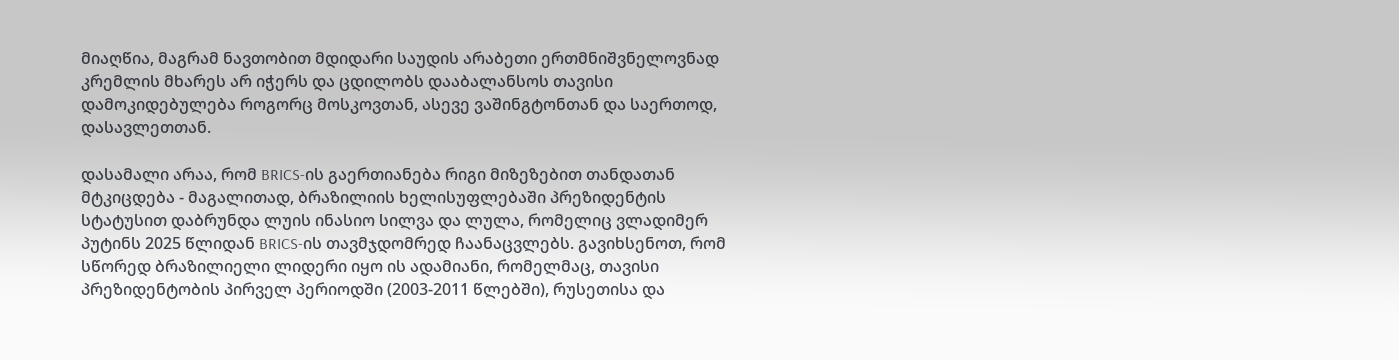მიაღწია, მაგრამ ნავთობით მდიდარი საუდის არაბეთი ერთმნიშვნელოვნად კრემლის მხარეს არ იჭერს და ცდილობს დააბალანსოს თავისი დამოკიდებულება როგორც მოსკოვთან, ასევე ვაშინგტონთან და საერთოდ, დასავლეთთან.

დასამალი არაა, რომ BRICS-ის გაერთიანება რიგი მიზეზებით თანდათან მტკიცდება - მაგალითად, ბრაზილიის ხელისუფლებაში პრეზიდენტის სტატუსით დაბრუნდა ლუის ინასიო სილვა და ლულა, რომელიც ვლადიმერ პუტინს 2025 წლიდან BRICS-ის თავმჯდომრედ ჩაანაცვლებს. გავიხსენოთ, რომ სწორედ ბრაზილიელი ლიდერი იყო ის ადამიანი, რომელმაც, თავისი პრეზიდენტობის პირველ პერიოდში (2003-2011 წლებში), რუსეთისა და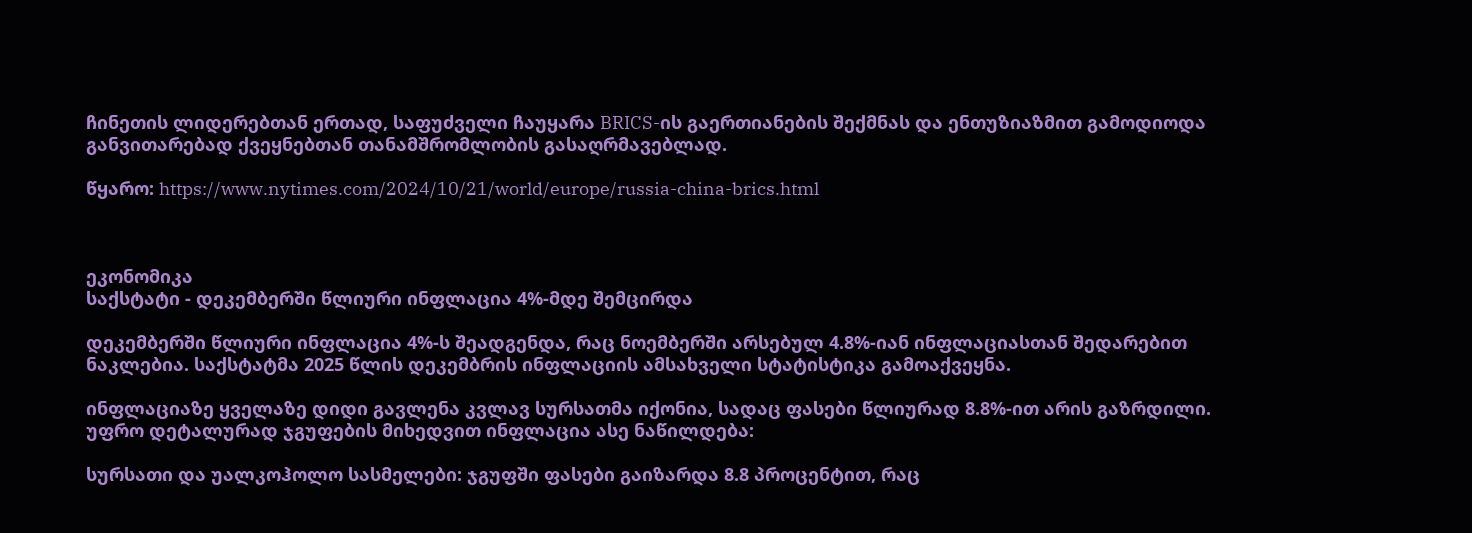ჩინეთის ლიდერებთან ერთად, საფუძველი ჩაუყარა BRICS-ის გაერთიანების შექმნას და ენთუზიაზმით გამოდიოდა განვითარებად ქვეყნებთან თანამშრომლობის გასაღრმავებლად.

წყარო: https://www.nytimes.com/2024/10/21/world/europe/russia-china-brics.html



ეკონომიკა
საქსტატი - დეკემბერში წლიური ინფლაცია 4%-მდე შემცირდა

დეკემბერში წლიური ინფლაცია 4%-ს შეადგენდა, რაც ნოემბერში არსებულ 4.8%-იან ინფლაციასთან შედარებით ნაკლებია. საქსტატმა 2025 წლის დეკემბრის ინფლაციის ამსახველი სტატისტიკა გამოაქვეყნა.

ინფლაციაზე ყველაზე დიდი გავლენა კვლავ სურსათმა იქონია, სადაც ფასები წლიურად 8.8%-ით არის გაზრდილი. უფრო დეტალურად ჯგუფების მიხედვით ინფლაცია ასე ნაწილდება:

სურსათი და უალკოჰოლო სასმელები: ჯგუფში ფასები გაიზარდა 8.8 პროცენტით, რაც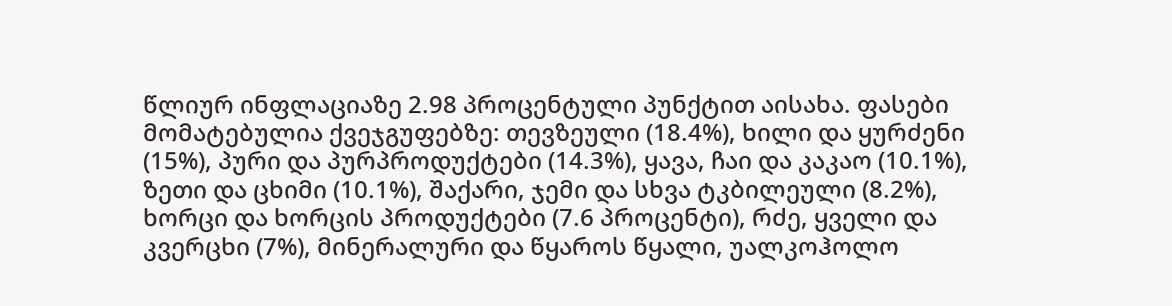წლიურ ინფლაციაზე 2.98 პროცენტული პუნქტით აისახა. ფასები მომატებულია ქვეჯგუფებზე: თევზეული (18.4%), ხილი და ყურძენი (15%), პური და პურპროდუქტები (14.3%), ყავა, ჩაი და კაკაო (10.1%), ზეთი და ცხიმი (10.1%), შაქარი, ჯემი და სხვა ტკბილეული (8.2%), ხორცი და ხორცის პროდუქტები (7.6 პროცენტი), რძე, ყველი და კვერცხი (7%), მინერალური და წყაროს წყალი, უალკოჰოლო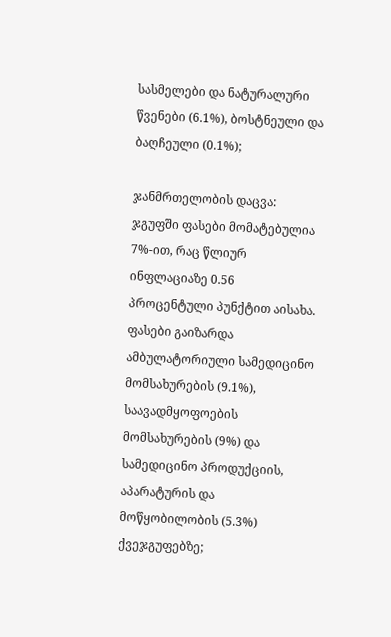სასმელები და ნატურალური წვენები (6.1%), ბოსტნეული და ბაღჩეული (0.1%);

ჯანმრთელობის დაცვა: ჯგუფში ფასები მომატებულია 7%-ით, რაც წლიურ ინფლაციაზე 0.56 პროცენტული პუნქტით აისახა. ფასები გაიზარდა ამბულატორიული სამედიცინო მომსახურების (9.1%), საავადმყოფოების მომსახურების (9%) და სამედიცინო პროდუქციის, აპარატურის და მოწყობილობის (5.3%) ქვეჯგუფებზე;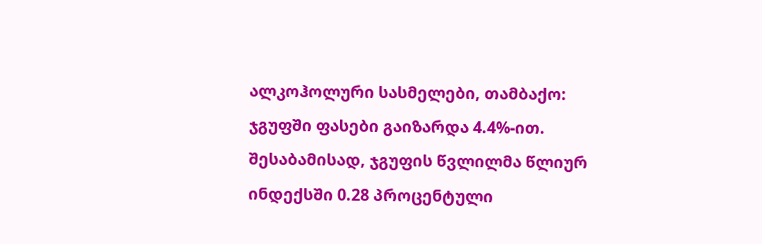ალკოჰოლური სასმელები, თამბაქო: ჯგუფში ფასები გაიზარდა 4.4%-ით. შესაბამისად, ჯგუფის წვლილმა წლიურ ინდექსში 0.28 პროცენტული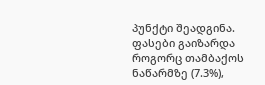პუნქტი შეადგინა. ფასები გაიზარდა როგორც თამბაქოს ნაწარმზე (7.3%),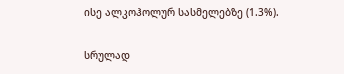ისე ალკოჰოლურ სასმელებზე (1.3%).

სრულად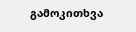გამოკითხვა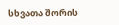სხვათა შორის